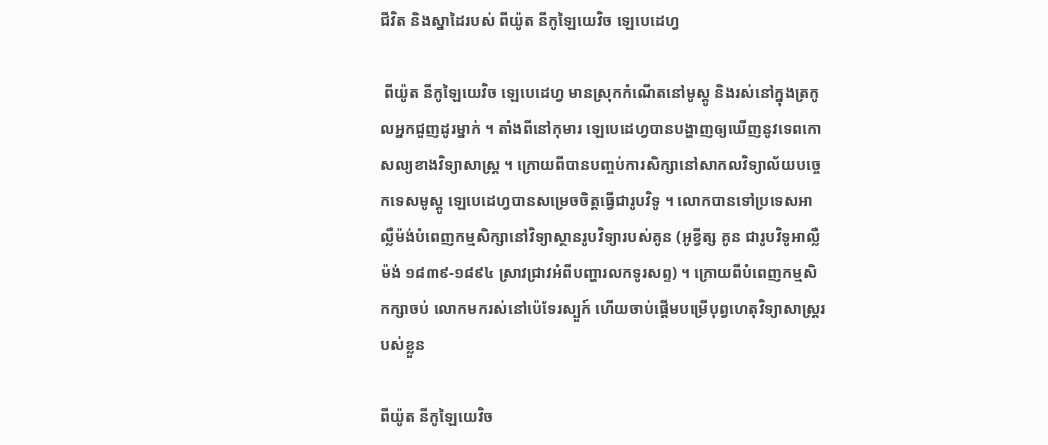ជីវិត និងស្នាដៃរបស់ ពីយ៉ូត នីកូឡៃយេវិច ឡេបេដេហ្វ

 ពីយ៉ូត នីកូឡៃយេវិច ឡេបេដេហ្វ មានស្រុកកំណើតនៅមូស្គូ និងរស់នៅក្នុងត្រកូលអ្នកជួញដូរម្នាក់ ។ តាំងពីនៅកុមារ ឡេបេដេហ្វបានបង្ហាញឲ្យឃើញនូវទេពកោសល្យខាងវិទ្យាសាស្ត្រ ។ ក្រោយពីបានបញ្ចប់ការសិក្សានៅសាកលវិទ្យាល័យបច្ចេកទេសមូស្គូ ឡេបេដេហ្វបានសម្រេចចិត្តធ្វើជារូបវិទូ ។ លោកបានទៅប្រទេសអាល្លឺម៉ង់បំពេញកម្មសិក្សានៅវិទ្យាស្ថានរូបវិទ្យារបស់គូន (អូខ្វីត្ស គូន ជារូបវិទូអាល្លឺម៉ង់ ១៨៣៩-១៨៩៤ ស្រាវជ្រាវអំពីបញ្ហារលកទូរសព្ទ) ។ ក្រោយពីបំពេញកម្មសិកក្សាចប់ លោកមករស់នៅប៉េទែរស្បួក៍ ហើយចាប់ផ្ដើមបម្រើបុព្វហេតុវិទ្យាសាស្ត្ររបស់ខ្លួន

ពីយ៉ូត នីកូឡៃយេវិច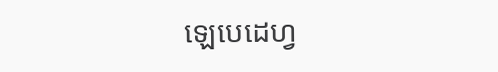ឡេបេដេហ្វ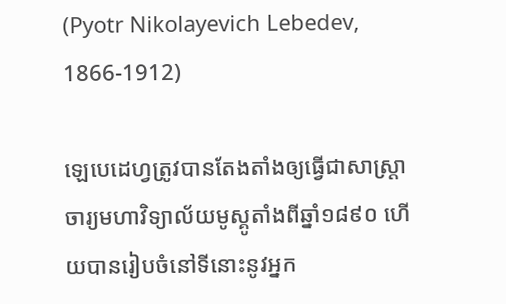(Pyotr Nikolayevich Lebedev, 1866-1912)

ឡេបេដេហ្វត្រូវបានតែងតាំងឲ្យធ្វើជាសាស្ត្រាចារ្យមហាវិទ្យាល័យមូស្គូតាំងពីឆ្នាំ១៨៩០ ហើយបានរៀបចំនៅទីនោះនូវអ្នក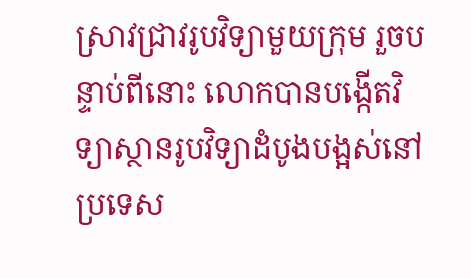ស្រាវជ្រាវរូបវិទ្យាមួយក្រុម រួចបន្ទាប់ពីនោះ លោកបានបង្កើតវិទ្យាស្ថានរូបវិទ្យាដំបូងបង្អស់នៅប្រទេស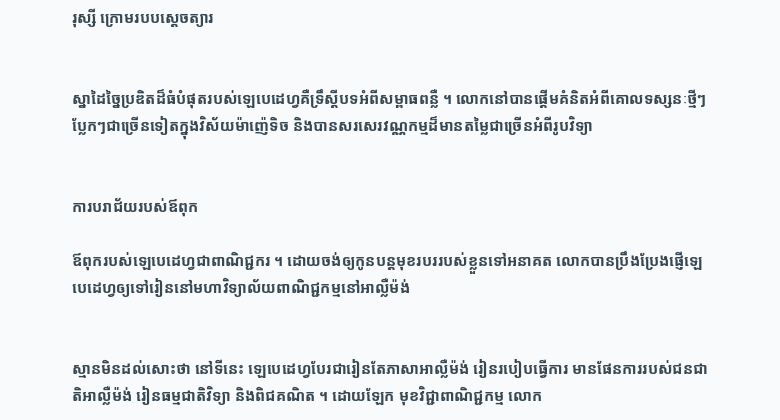រុស្សី ក្រោមរបបស្ដេចត្យារ


ស្នាដៃច្នៃប្រឌិតដ៏ធំបំផុតរបស់ឡេបេដេហ្វគឺទ្រឹស្ដីបទអំពីសម្ពាធពន្លឺ ។ លោកនៅបានផ្ដើមគំនិតអំពីគោលទស្សនៈថ្មីៗ ប្លែកៗជាច្រើនទៀតក្នុងវិស័យម៉ាញ៉េទិច និងបានសរសេរវណ្ណកម្មដ៏មានតម្លៃជាច្រើនអំពីរូបវិទ្យា


ការបរាជ័យរបស់ឪពុក

ឪពុករបស់ឡេបេដេហ្វជាពាណិជ្ជករ ។ ដោយចង់ឲ្យកូនបន្តមុខរបររបស់ខ្លួនទៅអនាគត លោកបានប្រឹងប្រែងផ្ញើឡេបេដេហ្វឲ្យទៅរៀននៅមហាវិទ្យាល័យពាណិជ្ជកម្មនៅអាល្លឺម៉ង់


ស្មានមិនដល់សោះថា នៅទីនេះ ឡេបេដេហ្វបែរជារៀនតែភាសាអាល្លឺម៉ង់ រៀនរបៀបធ្វើការ មានផែនការរបស់ជនជាតិអាល្លឺម៉ង់ រៀនធម្មជាតិវិទ្យា និងពិជគណិត ។ ដោយឡែក មុខវិជ្ជាពាណិជ្ជកម្ម លោក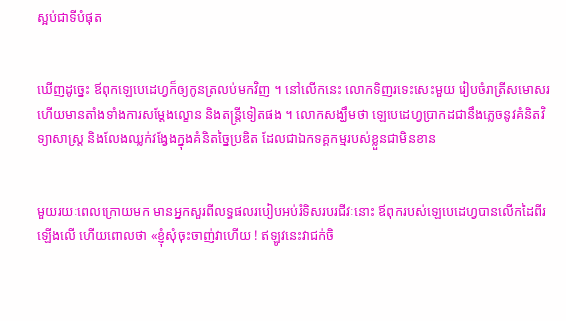ស្អប់ជាទីបំផុត


ឃើញដូច្នេះ ឪពុកឡេបេដេហ្វក៏ឲ្យកូនត្រលប់មកវិញ ។ នៅលើកនេះ លោកទិញរទេះសេះមួយ រៀបចំរាត្រីសមោសរ ហើយមានតាំងទាំងការសម្ដែងល្ខោន និងតន្ត្រីទៀតផង ។ លោកសង្ឃឹមថា ឡេបេដេហ្វប្រាកដជានឹងភ្លេចនូវគំនិតវិទ្យាសាស្ត្រ និងលែងឈ្លក់វង្វែងក្នុងគំនិតច្នៃប្រឌិត ដែលជាឯកទគ្គកម្មរបស់ខ្លួនជាមិនខាន


មួយរយៈពេលក្រោយមក មានអ្នកសួរពីលទ្ធផលរបៀបអប់រំទិសរបរជីវៈនោះ ឪពុករបស់ឡេបេដេហ្វបានលើកដៃពីរឡើងលើ ហើយពោលថា «ខ្ញុំសុំចុះចាញ់វាហើយ ! ឥឡូវនេះវាជក់ចិ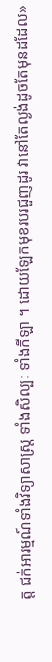ត្ត ជក់អារម្មណ៍ទាំងវិទ្យាសាស្ត្រ ទាំងសិល្បៈ ទាំងកីឡា ។ ដោយឡែកមុខរបរជួញដូរ វានៅតែល្ងង់ដូចតែមុនដដែល»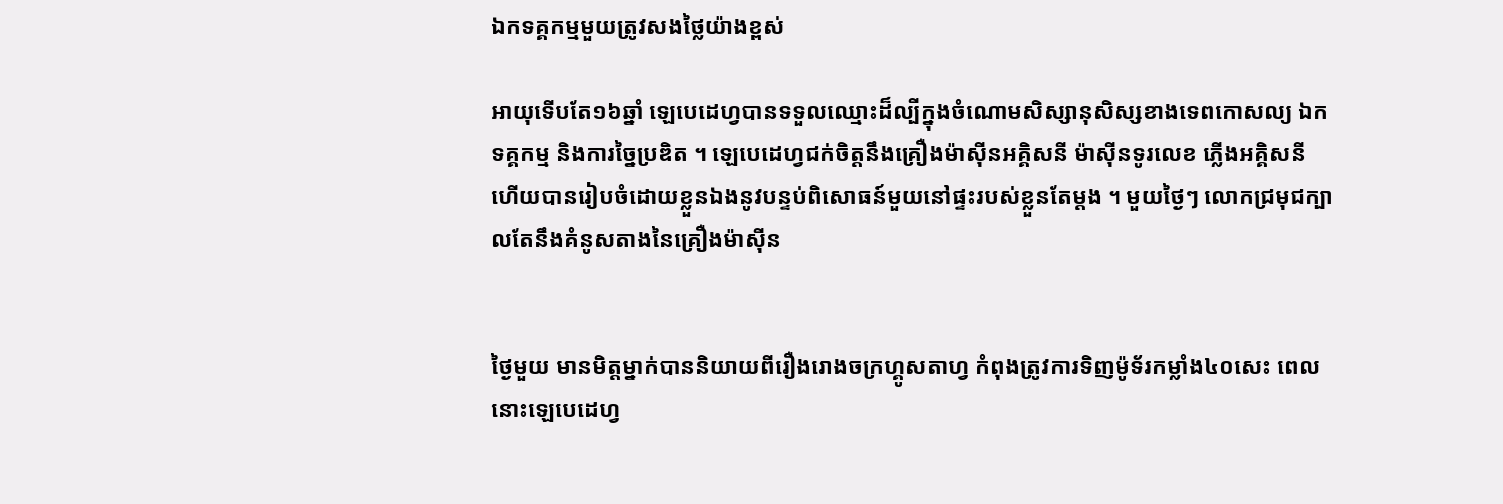ឯកទគ្គកម្មមួយត្រូវសងថ្លៃយ៉ាងខ្ពស់

អាយុទើបតែ១៦ឆ្នាំ ឡេបេដេហ្វបានទទួលឈ្មោះដ៏ល្បីក្នុងចំណោមសិស្សានុសិស្សខាងទេពកោសល្យ ឯកទគ្គកម្ម និងការច្នៃប្រឌិត ។ ឡេបេដេហ្វជក់ចិត្តនឹងគ្រឿងម៉ាស៊ីនអគ្គិសនី ម៉ាស៊ីនទូរលេខ ភ្លើងអគ្គិសនី ហើយបានរៀបចំដោយខ្លួនឯងនូវបន្ទប់ពិសោធន៍មួយនៅផ្ទះរបស់ខ្លួនតែម្ដង ។ មួយថ្ងៃៗ លោកជ្រមុជក្បាលតែនឹងគំនូសតាងនៃគ្រឿងម៉ាស៊ីន


ថ្ងៃមួយ មានមិត្តម្នាក់បាននិយាយពីរឿងរោងចក្រហ្គូសតាហ្វ កំពុងត្រូវការទិញម៉ូទ័រកម្លាំង៤០សេះ ពេលនោះឡេបេដេហ្វ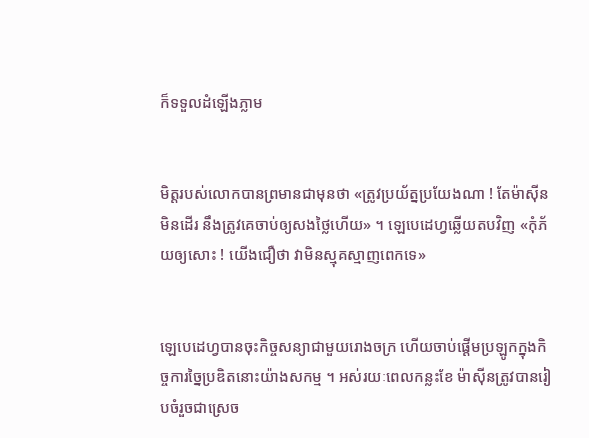ក៏ទទួលដំឡើងភ្លាម


មិត្តរបស់លោកបានព្រមានជាមុនថា «ត្រូវប្រយ័ត្នប្រយែងណា ! តែម៉ាស៊ីនមិនដើរ នឹងត្រូវគេចាប់ឲ្យសងថ្លៃហើយ» ។ ឡេបេដេហ្វឆ្លើយតបវិញ «កុំភ័យឲ្យសោះ ! យើងជឿថា វាមិនស្មុគស្មាញពេកទេ»


ឡេបេដេហ្វបានចុះកិច្ចសន្យាជាមួយរោងចក្រ ហើយចាប់ផ្ដើមប្រឡូកក្នុងកិច្ចការច្នៃប្រឌិតនោះយ៉ាងសកម្ម ។ អស់រយៈពេលកន្លះខែ ម៉ាស៊ីនត្រូវបានរៀបចំរួចជាស្រេច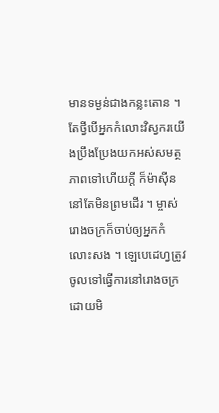មានទម្ងន់ជាងកន្លះតោន ។ តែថ្វីបើអ្នកកំលោះវិស្វករយើងប្រឹងប្រែងយកអស់សមត្ថភាពទៅហើយក្ដី ក៏ម៉ាស៊ីននៅតែមិនព្រមដើរ ។ ម្ចាស់រោងចក្រក៏ចាប់ឲ្យអ្នកកំលោះសង ។ ឡេបេដេហ្វត្រូវចូលទៅធ្វើការនៅរោងចក្រដោយមិ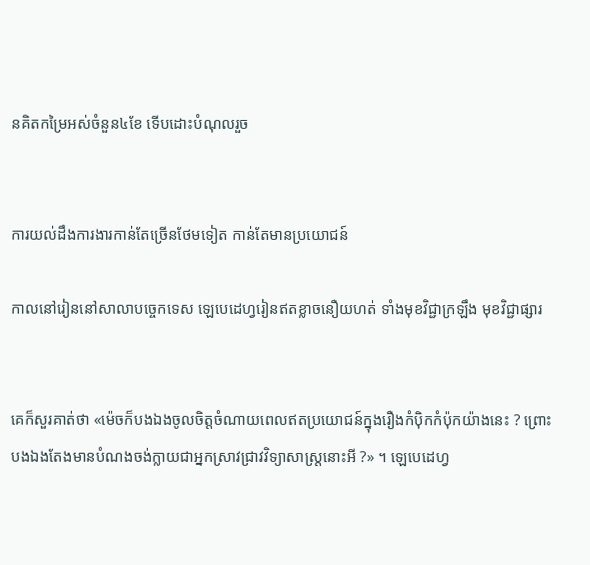នគិតកម្រៃអស់ចំនួន៤ខែ ទើបដោះបំណុលរួច


ការយល់ដឹងការងារកាន់តែច្រើនថែមទៀត កាន់តែមានប្រយោជន៍

កាលនៅរៀននៅសាលាបច្ចេកទេស ឡេបេដេហ្វរៀនឥតខ្លាចនឿយហត់ ទាំងមុខវិជ្ជាក្រឡឹង មុខវិជ្ជាផ្សារ


គេក៏សួរគាត់ថា «ម៉េចក៏បងឯងចូលចិត្តចំណាយពេលឥតប្រយោជន៍ក្នុងរឿងកំប៉ិកកំប៉ុកយ៉ាងនេះ ? ព្រោះបងឯងតែងមានបំណងចង់ក្លាយជាអ្នកស្រាវជ្រាវវិទ្យាសាស្ត្រនោះអី ?» ។ ឡេបេដេហ្វ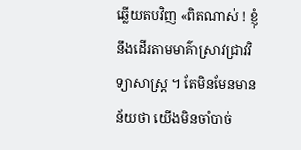ឆ្លើយតបវិញ «ពិតណាស់ ! ខ្ញុំនឹងដើរតាមមាគ៌ាស្រាវជ្រាវវិទ្យាសាស្ត្រ ។ តែមិនមែនមានន័យថា យើងមិនចាំបាច់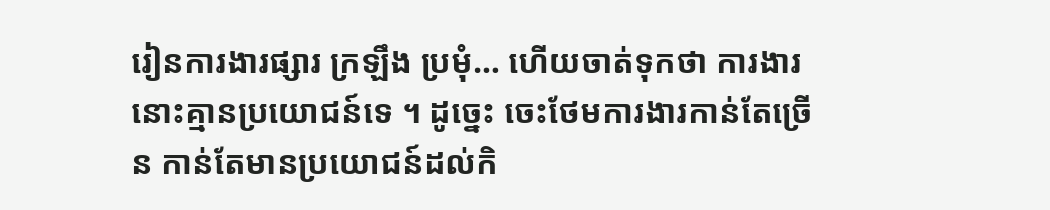រៀនការងារផ្សារ ក្រឡឹង ប្រមុំ… ហើយចាត់ទុកថា ការងារនោះគ្មានប្រយោជន៍ទេ ។ ដូច្នេះ ចេះថែមការងារកាន់តែច្រើន កាន់តែមានប្រយោជន៍ដល់កិ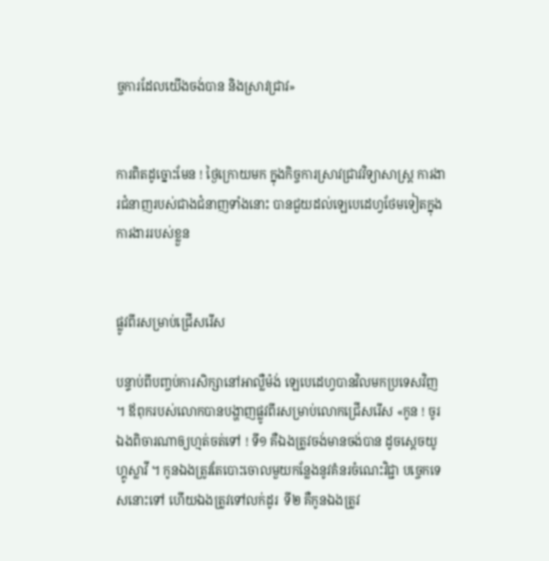ច្ចការដែលយើងចង់បាន និងស្រាវជ្រាវ»


ការពិតដូច្នោះមែន ! ថ្ងៃក្រោយមក ក្នុងកិច្ចការស្រាវជ្រាវវិទ្យាសាស្ត្រ ការងារជំនាញរបស់ជាងជំនាញទាំងនោះ បានជួយដល់ឡេបេដេហ្វថែមទៀតក្នុងការងាររបស់ខ្លួន


ផ្លូវពីរសម្រាប់ជ្រើសរើស

បន្ទាប់ពីបញ្ចប់ការសិក្សានៅអាល្លឺម៉ង់ ឡេបេដេហ្វបានវិលមកប្រទេសវិញ ។ ឪពុករបស់លោកបានបង្ហាញផ្លូវពីរសម្រាប់លោកជ្រើសរើស «កូន ! ចូរឯងពិចារណាឲ្យហ្មត់ចត់ទៅ ! ទី១ គឺឯងត្រូវចង់មានចង់បាន ដូចស្ដេចយូហ្គូស្លាវី ។ កូនឯងត្រូវតែបោះចោលមួយកន្លែងនូវគំនរចំណេះវិជ្ជា បច្ចេកទេសនោះទៅ ហើយឯងត្រូវទៅលក់ដូរ  ទី២ គឺកូនឯងត្រូវ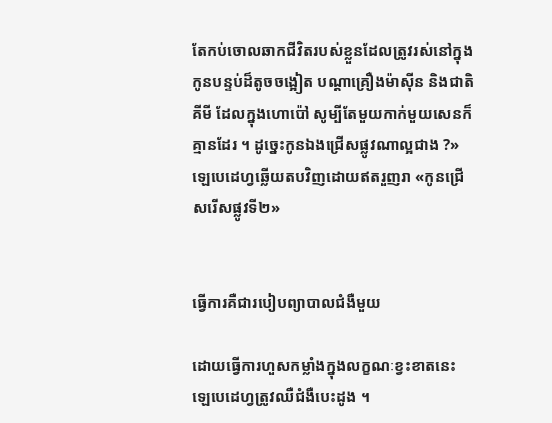តែកប់ចោលឆាកជីវិតរបស់ខ្លួនដែលត្រូវរស់នៅក្នុងកូនបន្ទប់ដ៏តូចចង្អៀត បណ្ដាគ្រឿងម៉ាស៊ីន និងជាតិគីមី ដែលក្នុងហោប៉ៅ សូម្បីតែមួយកាក់មួយសេនក៏គ្មានដែរ ។ ដូច្នេះកូនឯងជ្រើសផ្លូវណាល្អជាង ?» ឡេបេដេហ្វឆ្លើយតបវិញដោយឥតរួញរា «កូនជ្រើសរើសផ្លូវទី២»


ធ្វើការគឺជារបៀបព្យាបាលជំងឺមួយ

ដោយធ្វើការហួសកម្លាំងក្នុងលក្ខណៈខ្វះខាតនេះ ឡេបេដេហ្វត្រូវឈឺជំងឺបេះដូង ។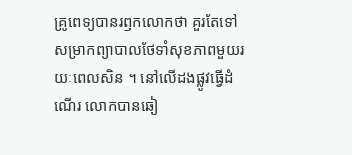គ្រូពេទ្យបានរឭកលោកថា គួរតែទៅសម្រាកព្យាបាលថែទាំសុខភាពមួយរយៈពេលសិន ។ នៅលើដងផ្លូវធ្វើដំណើរ លោកបានឆៀ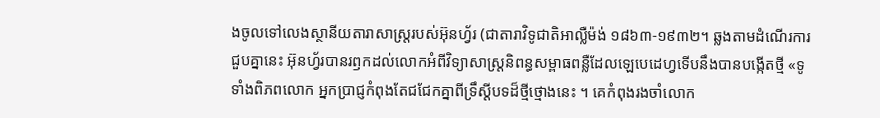ងចូលទៅលេងស្ថានីយតារាសាស្ត្ររបស់អ៊ុនហ្វ័រ (ជាតារាវិទូជាតិអាល្លឺម៉ង់ ១៨៦៣-១៩៣២។ ឆ្លងតាមដំណើរការជួបគ្នានេះ អ៊ុនហ្វ័របានរឭកដល់លោកអំពីវិទ្យាសាស្ត្រនិពន្ធសម្ពាធពន្លឺដែលឡេបេដេហ្វទើបនឹងបានបង្កើតថ្មី «ទូទាំងពិភពលោក អ្នកប្រាជ្ញកំពុងតែជជែកគ្នាពីទ្រឹស្ដីបទដ៏ថ្មីថ្មោងនេះ ។ គេកំពុងរងចាំលោក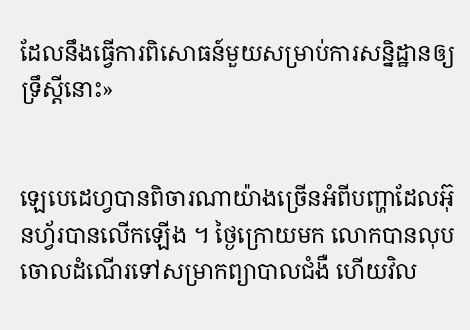ដែលនឹងធ្វើការពិសោធន៍មួយសម្រាប់ការសន្និដ្ឋានឲ្យទ្រឹស្ដីនោះ»


ឡេបេដេហ្វបានពិចារណាយ៉ាងច្រើនអំពីបញ្ហាដែលអ៊ុនហ្វ័របានលើកឡើង ។ ថ្ងៃក្រោយមក លោកបានលុបចោលដំណើរទៅសម្រាកព្យាបាលជំងឺ ហើយវិល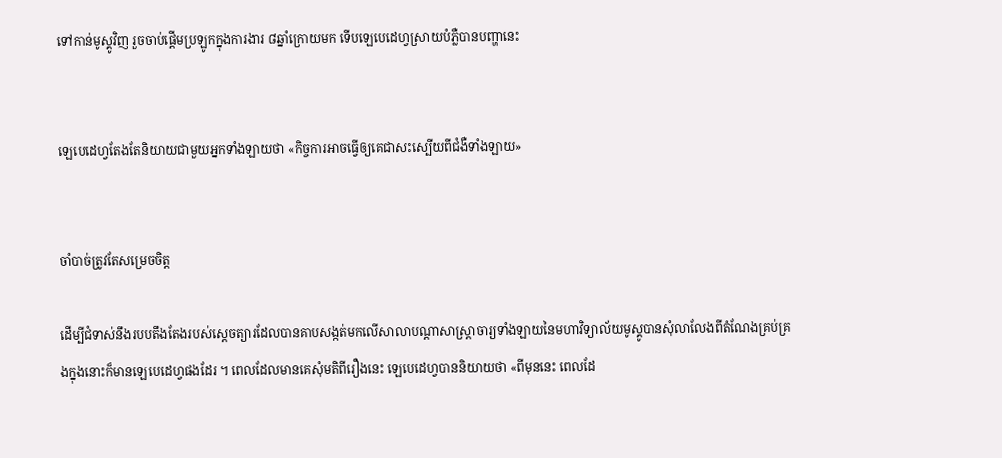ទៅកាន់មូស្គូវិញ រួចចាប់ផ្ដើមប្រឡូកក្នុងការងារ ៨ឆ្នាំក្រោយមក ទើបឡេបេដេហ្វស្រាយបំភ្លឺបានបញ្ហានេះ


ឡេបេដេហ្វតែងតែនិយាយជាមួយអ្នកទាំងឡាយថា «កិច្ចការអាចធ្វើឲ្យគេជាសះស្បើយពីជំងឺទាំងឡាយ»


ចាំបាច់ត្រូវតែសម្រេចចិត្ត

ដើម្បីជំទាស់នឹងរបបតឹងតែងរបស់ស្ដេចត្យារដែលបានគាបសង្កត់មកលើសាលាបណ្ដាសាស្ត្រាចារ្យទាំងឡាយនៃមហាវិទ្យាល័យមូស្គូបានសុំលាលែងពីតំណែងគ្រប់គ្រងក្នុងនោះក៏មានឡេបេដេហ្វផងដែរ ។ ពេលដែលមានគេសុំមតិពីរឿងនេះ ឡេបេដេហ្វបាននិយាយថា «ពីមុននេះ ពេលដែ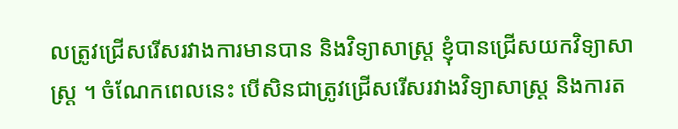លត្រូវជ្រើសរើសរវាងការមានបាន និងវិទ្យាសាស្ត្រ ខ្ញុំបានជ្រើសយកវិទ្យាសាស្ត្រ ។ ចំណែកពេលនេះ បើសិនជាត្រូវជ្រើសរើសរវាងវិទ្យាសាស្ត្រ និងការត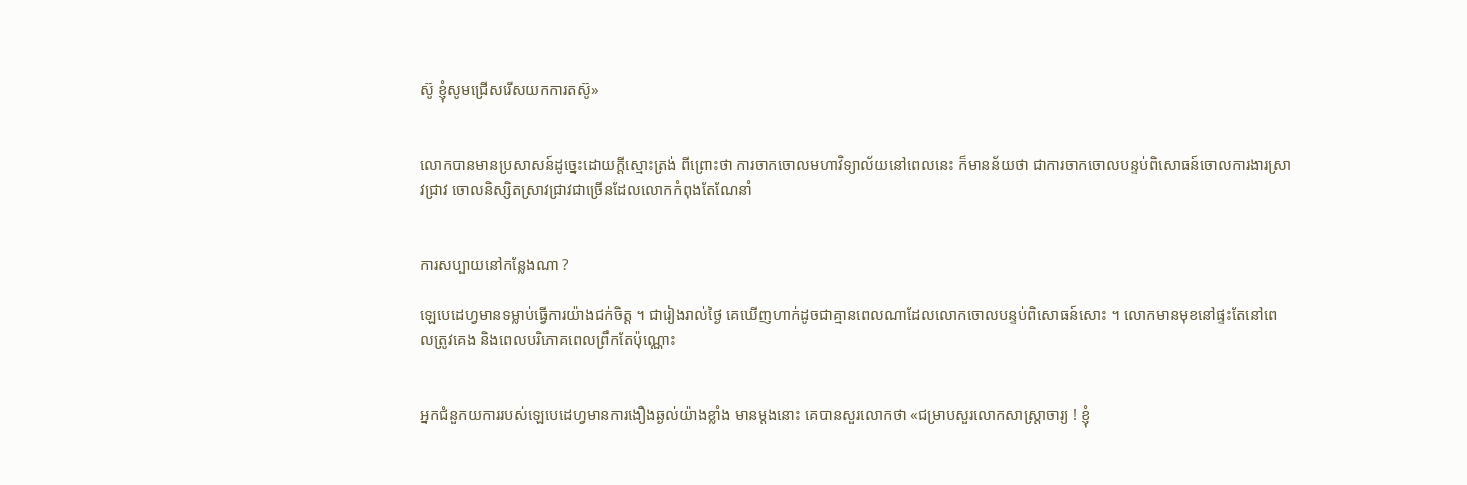ស៊ូ ខ្ញុំសូមជ្រើសរើសយកការតស៊ូ»


លោកបានមានប្រសាសន៍ដូច្នេះដោយក្ដីស្មោះត្រង់ ពីព្រោះថា ការចាកចោលមហាវិទ្យាល័យនៅពេលនេះ ក៏មានន័យថា ជាការចាកចោលបន្ទប់ពិសោធន៍ចោលការងារស្រាវជ្រាវ ចោលនិស្សិតស្រាវជ្រាវជាច្រើនដែលលោកកំពុងតែណែនាំ


ការសប្បាយនៅកន្លែងណា ?

ឡេបេដេហ្វមានទម្លាប់ធ្វើការយ៉ាងជក់ចិត្ត ។ ជារៀងរាល់ថ្ងៃ គេឃើញហាក់ដូចជាគ្មានពេលណាដែលលោកចោលបន្ទប់ពិសោធន៍សោះ ។ លោកមានមុខនៅផ្ទះតែនៅពេលត្រូវគេង និងពេលបរិភោគពេលព្រឹកតែប៉ុណ្ណោះ


អ្នកជំនួកយការរបស់ឡេបេដេហ្វមានការងឿងឆ្ងល់យ៉ាងខ្លាំង មានម្ដងនោះ គេបានសួរលោកថា «ជម្រាបសួរលោកសាស្ត្រាចារ្យ ! ខ្ញុំ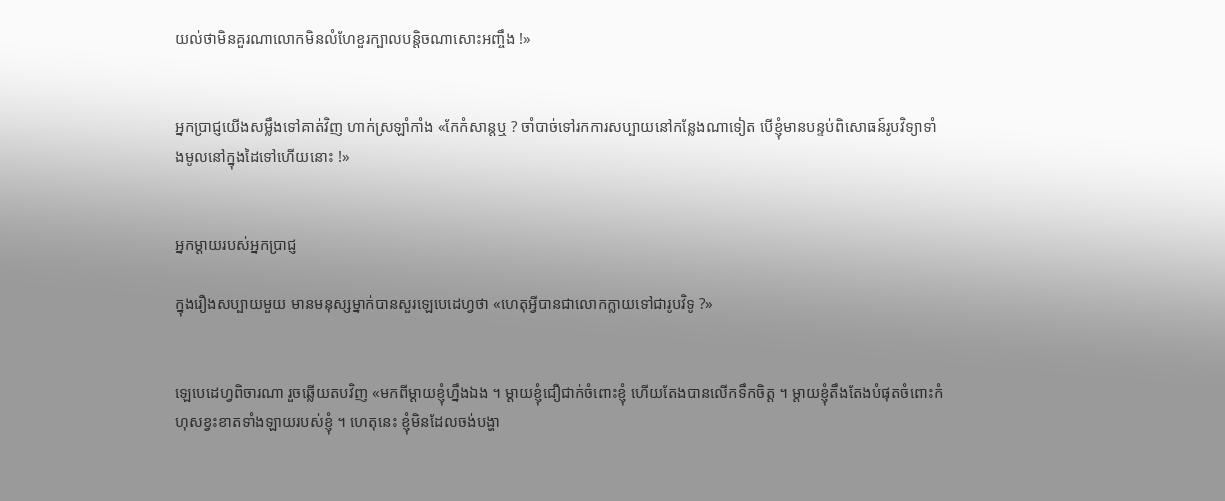យល់ថាមិនគួរណាលោកមិនលំហែខួរក្បាលបន្តិចណាសោះអញ្ចឹង !»


អ្នកប្រាជ្ញយើងសម្លឹងទៅគាត់វិញ ហាក់ស្រឡាំកាំង «កែកំសាន្តឬ ? ចាំបាច់ទៅរកការសប្បាយនៅកន្លែងណាទៀត បើខ្ញុំមានបន្ទប់ពិសោធន៍រូបវិទ្យាទាំងមូលនៅក្នុងដៃទៅហើយនោះ !»


អ្នកម្ដាយរបស់អ្នកប្រាជ្ញ

ក្នុងរឿងសប្បាយមួយ មានមនុស្សម្នាក់បានសួរឡេបេដេហ្វថា «ហេតុអ្វីបានជាលោកក្លាយទៅជារូបវិទូ ?»


ឡេបេដេហ្វពិចារណា រួចឆ្លើយតបវិញ «មកពីម្ដាយខ្ញុំហ្នឹងឯង ។ ម្ដាយខ្ញុំជឿជាក់ចំពោះខ្ញុំ ហើយតែងបានលើកទឹកចិត្ត ។ ម្ដាយខ្ញុំតឹងតែងបំផុតចំពោះកំហុសខ្វះខាតទាំងឡាយរបស់ខ្ញុំ ។ ហេតុនេះ ខ្ញុំមិនដែលចង់បង្ហា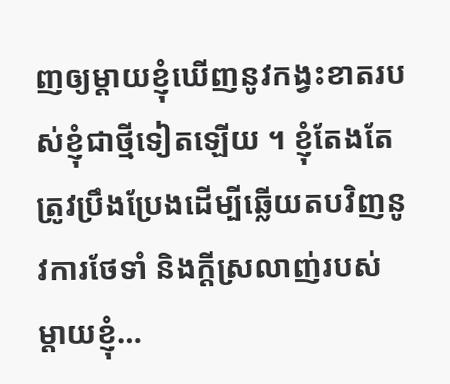ញឲ្យម្ដាយខ្ញុំឃើញនូវកង្វះខាតរបស់ខ្ញុំជាថ្មីទៀតឡើយ ។ ខ្ញុំតែងតែត្រូវប្រឹងប្រែងដើម្បីឆ្លើយតបវិញនូវការថែទាំ និងក្ដីស្រលាញ់របស់ម្ដាយខ្ញុំ…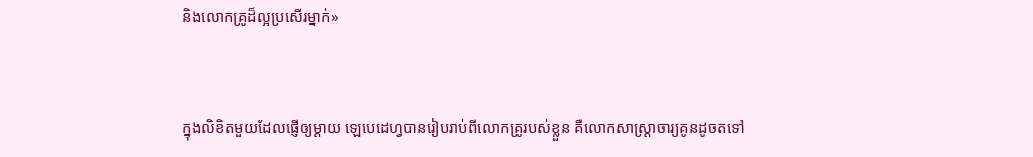និងលោកគ្រូដ៏ល្អប្រសើរម្នាក់»


ក្នុងលិខិតមួយដែលផ្ញើឲ្យម្ដាយ ឡេបេដេហ្វបានរៀបរាប់ពីលោកគ្រូរបស់ខ្លួន គឺលោកសាស្ត្រាចារ្យគូនដូចតទៅ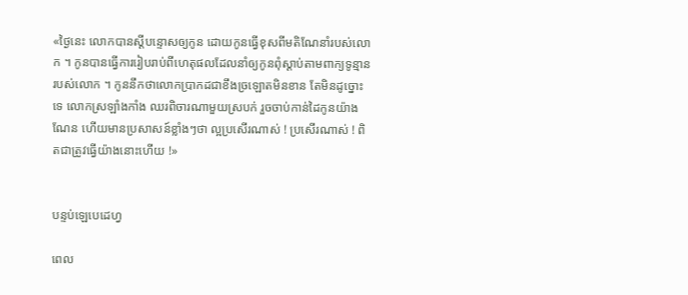«ថ្ងៃនេះ លោកបានស្ដីបន្ទោសឲ្យកូន ដោយកូនធ្វើខុសពីមតិណែនាំរបស់លោក ។ កូនបានធ្វើការរៀបរាប់ពីហេតុផលដែលនាំឲ្យកូនពុំស្ដាប់តាមពាក្យទូន្មានរបស់លោក ។ កូននឹកថាលោកប្រាកដជាខឹងច្រឡោតមិនខាន តែមិនដូច្នោះទេ លោកស្រឡាំងកាំង ឈរពិចារណាមួយស្របក់ រួចចាប់កាន់ដៃកូនយ៉ាងណែន ហើយមានប្រសាសន៍ខ្លាំងៗថា ល្អប្រសើរណាស់ ! ប្រសើរណាស់ ! ពិតជាត្រូវធ្វើយ៉ាងនោះហើយ !»


បន្ទប់ឡេបេដេហ្វ

ពេល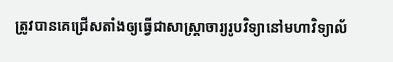ត្រូវបានគេជ្រើសតាំងឲ្យធ្វើជាសាស្ត្រាចារ្យរូបវិទ្យានៅមហាវិទ្យាល័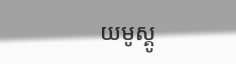យមូស្គូ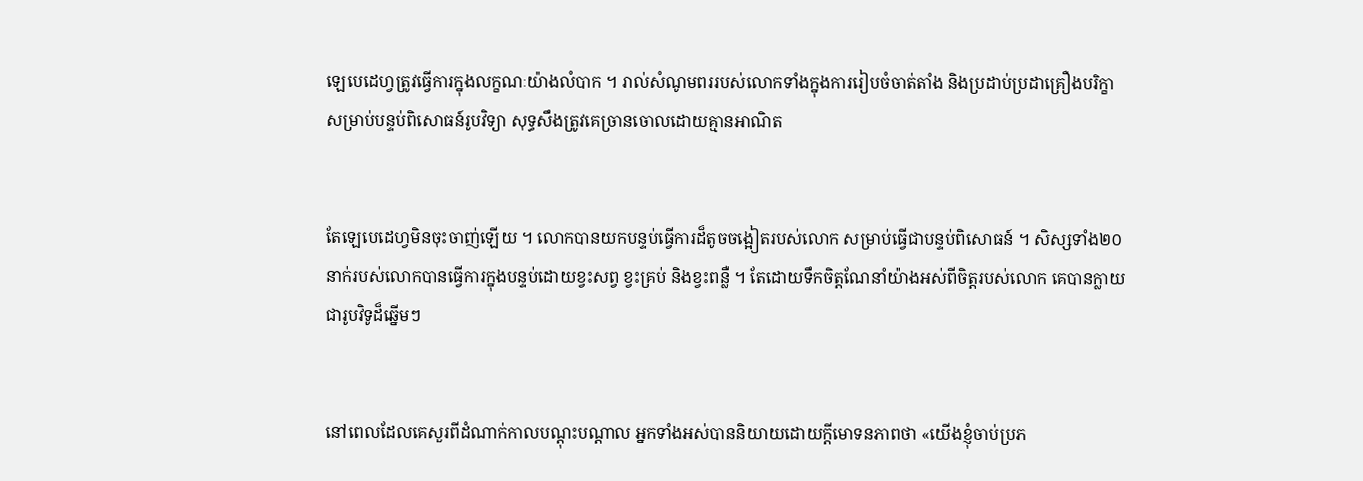ឡេបេដេហ្វត្រូវធ្វើការក្នុងលក្ខណៈយ៉ាងលំបាក ។ រាល់សំណូមពររបស់លោកទាំងក្នុងការរៀបចំចាត់តាំង និងប្រដាប់ប្រដាគ្រឿងបរិក្ខាសម្រាប់បន្ទប់ពិសោធន៍រូបវិទ្យា សុទ្ធសឹងត្រូវគេច្រានចោលដោយគ្មានអាណិត


តែឡេបេដេហ្វមិនចុះចាញ់ឡើយ ។ លោកបានយកបន្ទប់ធ្វើការដ៏តូចចង្អៀតរបស់លោក សម្រាប់ធ្វើជាបន្ទប់ពិសោធន៍ ។ សិស្សទាំង២០នាក់របស់លោកបានធ្វើការក្នុងបន្ទប់ដោយខ្វះសព្វ ខ្វះគ្រប់ និងខ្វះពន្លឺ ។ តែដោយទឹកចិត្តណែនាំយ៉ាងអស់ពីចិត្តរបស់លោក គេបានក្លាយជារូបវិទូដ៏ឆ្នើមៗ


នៅពេលដែលគេសួរពីដំណាក់កាលបណ្ដុះបណ្ដាល អ្នកទាំងអស់បាននិយាយដោយក្ដីមោទនភាពថា «យើងខ្ញុំចាប់ប្រភ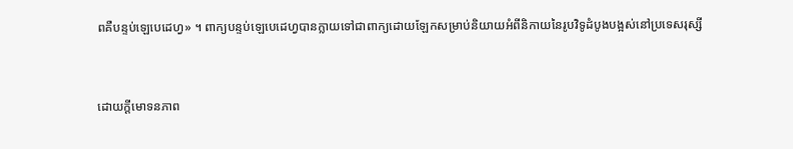ពគឺបន្ទប់ឡេបេដេហ្វ» ។ ពាក្យបន្ទប់ឡេបេដេហ្វបានក្លាយទៅជាពាក្យដោយឡែកសម្រាប់និយាយអំពីនិកាយនៃរូបវិទូដំបូងបង្អស់នៅប្រទេសរុស្សី


ដោយក្ដីមោទនភាព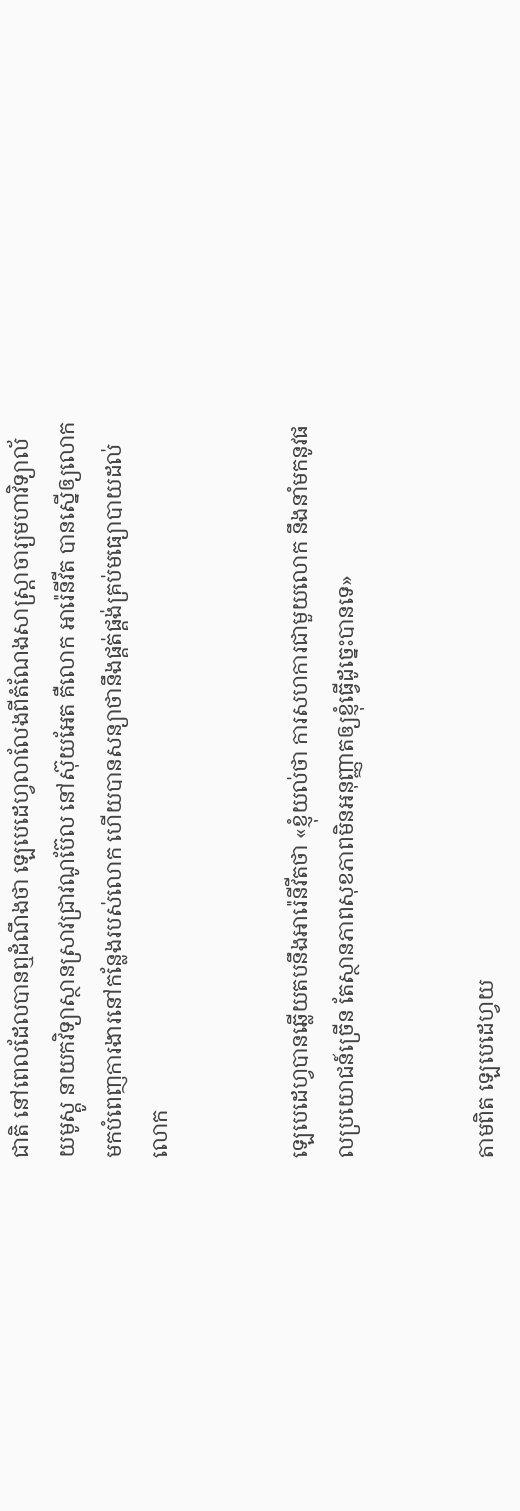ជាតិ នៅពេលដែលបានឮដំណឹងថា ឡេបេដេហ្វលាលែងពីតំណែងសាស្ត្រាចារ្យមហាវិទ្យាល័យមូស្គូ នាយកវិទ្យាស្ថានស្រាវជ្រាវណូប៊ែល នៅស៊ុយអែត គឺលោក អារ៉េនីវីត បានស្នើឲ្យលោកមកបំពេញការងារនៅកន្លែងរបស់លោក ហើយបានសន្យាថានឹងផ្គត់ផ្គង់គ្រប់មធ្យោបាយដល់លោក


ឡេបេដេហ្វបានឆ្លើយតបនឹងអារ៉េនីវីតថា «ខ្ញុំយល់ថា ការសហការជាមួយលោក នឹងនាំមកនូវផលប្រយោជន៍ច្រើន តែស្ថានភាពសុខភាពមិនអនុញ្ញាតឲ្យខ្ញុំធ្វើដូច្នេះបានទេ»


តាមពិត ឡេបេដេហ្វយ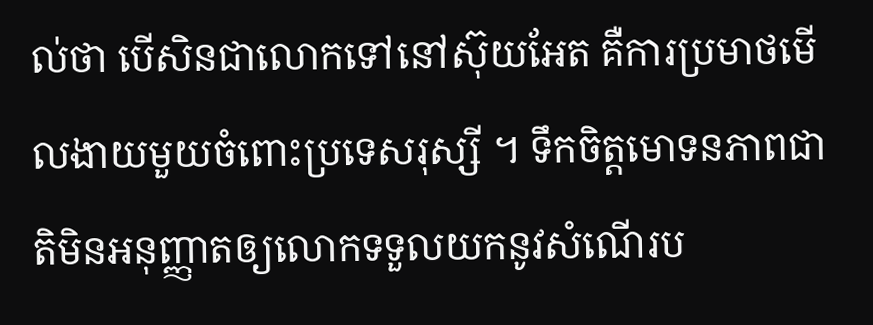ល់ថា បើសិនជាលោកទៅនៅស៊ុយអែត គឺការប្រមាថមើលងាយមួយចំពោះប្រទេសរុស្សី ។ ទឹកចិត្តមោទនភាពជាតិមិនអនុញ្ញាតឲ្យលោកទទួលយកនូវសំណើរប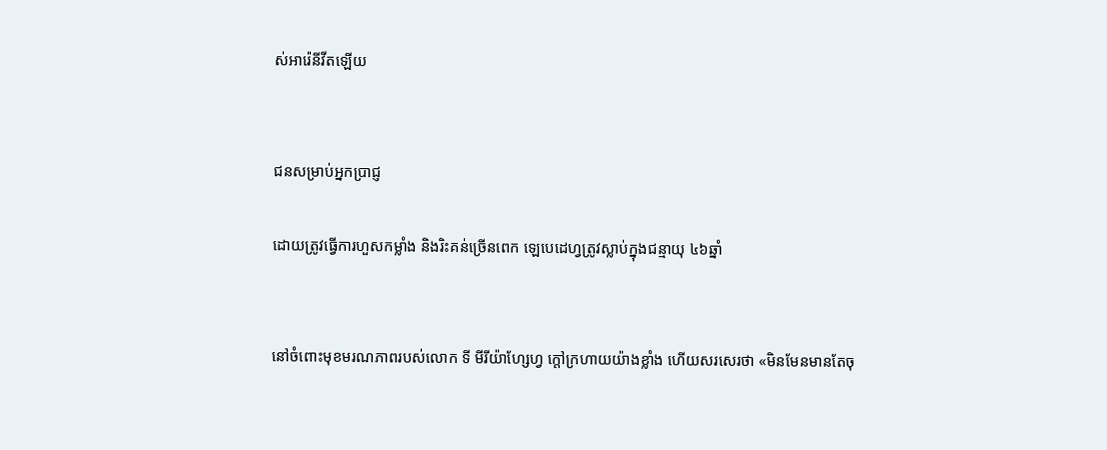ស់អារ៉េនីវីតឡើយ


ជនសម្រាប់អ្នកប្រាជ្ញ

ដោយត្រូវធ្វើការហួសកម្លាំង និងរិះគន់ច្រើនពេក ឡេបេដេហ្វត្រូវស្លាប់ក្នុងជន្មាយុ ៤៦ឆ្នាំ


នៅចំពោះមុខមរណភាពរបស់លោក ទី មីរីយ៉ាហ្សែហ្វ ក្ដៅក្រហាយយ៉ាងខ្លាំង ហើយសរសេរថា «មិនមែនមានតែចុ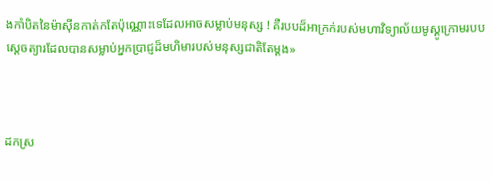ងកាំបិតនៃម៉ាស៊ីនកាត់កតែប៉ុណ្ណោះទេដែលអាចសម្លាប់មនុស្ស ! គឺរបបដ៏អាក្រក់របស់មហាវិទ្យាល័យមូស្គូក្រោមរបបស្ដេចត្យារដែលបានសម្លាប់អ្នកប្រាជ្ញដ៏មហិមារបស់មនុស្សជាតិតែម្ដង»



ដកស្រ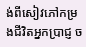ង់ពីសៀវភៅកម្រងជីវិតអ្នកប្រាជ្ញ ច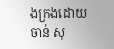ងក្រងដោយ ចាន់ សុ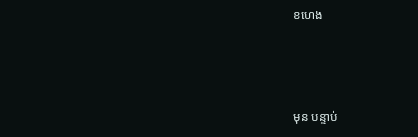ខហេង



មុន បន្ទាប់